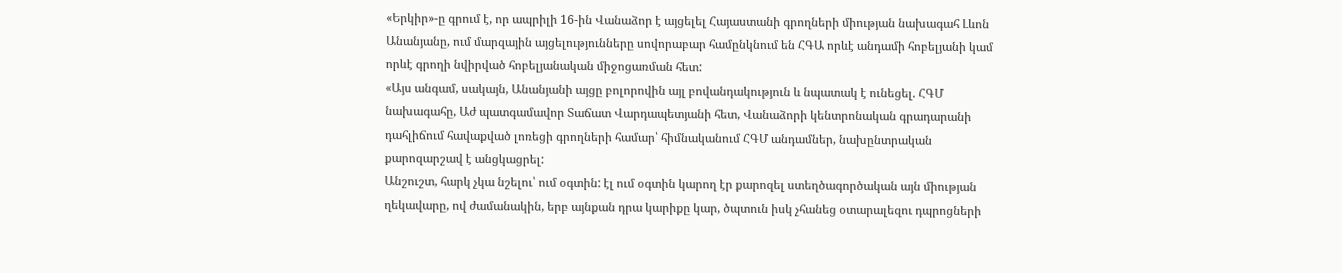«Երկիր»-ը գրում է, որ ապրիլի 16-ին Վանաձոր է այցելել Հայաստանի գրողների միության նախագահ Լևոն Անանյանը, ում մարզային այցելությունները սովորաբար համընկնում են ՀԳԱ որևէ անդամի հոբելյանի կամ որևէ գրողի նվիրված հոբելյանական միջոցառման հետ:
«Այս անգամ, սակայն, Անանյանի այցը բոլորովին այլ բովանդակություն և նպատակ է ունեցել. ՀԳՄ նախագահը, Աժ պատգամավոր Տաճատ Վարդապետյանի հետ, Վանաձորի կենտրոնական գրադարանի դահլիճում հավաքված լոռեցի գրողների համար՝ հիմնականում ՀԳՄ անդամներ, նախընտրական քարոզարշավ է անցկացրել:
Անշուշտ, հարկ չկա նշելու՝ ում օգտին: էլ ում օգտին կարող էր քարոզել ստեղծագործական այն միության ղեկավարը, ով ժամանակին, երբ այնքան դրա կարիքը կար, ծպտուն իսկ չհանեց օտարալեզու դպրոցների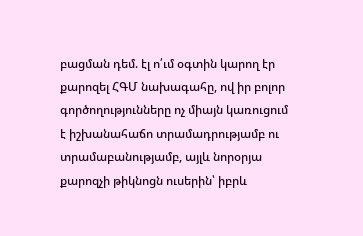բացման դեմ. էլ ո՛ւմ օգտին կարող էր քարոզել ՀԳՄ նախագահը, ով իր բոլոր գործողությունները ոչ միայն կառուցում է իշխանահաճո տրամադրությամբ ու տրամաբանությամբ, այլև նորօրյա քարոզչի թիկնոցն ուսերին՝ իբրև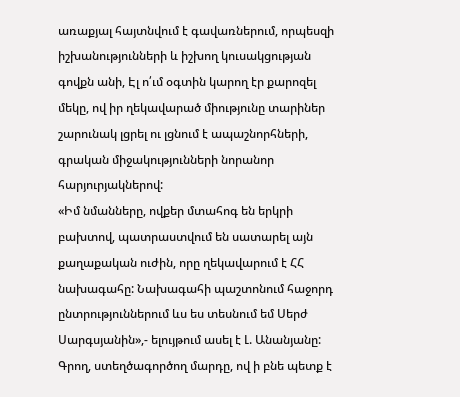առաքյալ հայտնվում է գավառներում, որպեսզի իշխանությունների և իշխող կուսակցության գովքն անի, Էլ ո՛ւմ օգտին կարող էր քարոզել մեկը, ով իր ղեկավարած միությունը տարիներ շարունակ լցրել ու լցնում է ապաշնորհների, գրական միջակությունների նորանոր հարյուրյակներով:
«Իմ նմանները, ովքեր մտահոգ են երկրի բախտով, պատրաստվում են սատարել այն քաղաքական ուժին, որը ղեկավարում է ՀՀ նախագահը: Նախագահի պաշտոնում հաջորդ ընտրություններում ևս ես տեսնում եմ Սերժ Սարգսյանին»,- ելույթում ասել է Լ. Անանյանը: Գրող, ստեղծագործող մարդը, ով ի բնե պետք է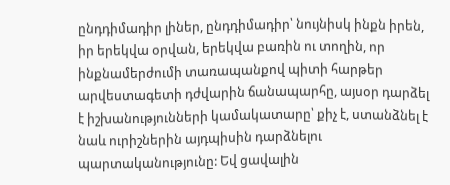ընդդիմադիր լիներ, ընդդիմադիր՝ նույնիսկ ինքն իրեն, իր երեկվա օրվան, երեկվա բառին ու տողին, որ ինքնամերժումի տառապանքով պիտի հարթեր արվեստագետի դժվարին ճանապարհը, այսօր դարձել է իշխանությունների կամակատարը՝ քիչ է, ստանձնել է նաև ուրիշներին այդպիսին դարձնելու պարտականությունը: Եվ ցավալին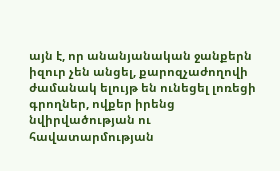այն է, որ անանյանական ջանքերն իզուր չեն անցել, քարոզչաժողովի ժամանակ ելույթ են ունեցել լոռեցի գրողներ, ովքեր իրենց նվիրվածության ու հավատարմության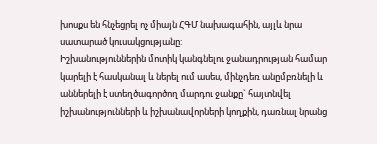խոսքս են հնչեցրել ոչ միայն ՀԳՄ նախագահին, այլև նրա սատարած կուսակցությանը:
Իշխանություններին մոտիկ կանգնելու ջանադրության համար կարելի է հասկանալ և ներել ում ասես, մինչդեռ անըմբռնելի և աններելի է ստեղծագործող մարդու ջանքը` հայտնվել իշխանությունների և իշխանավորների կողքին, դառնալ նրանց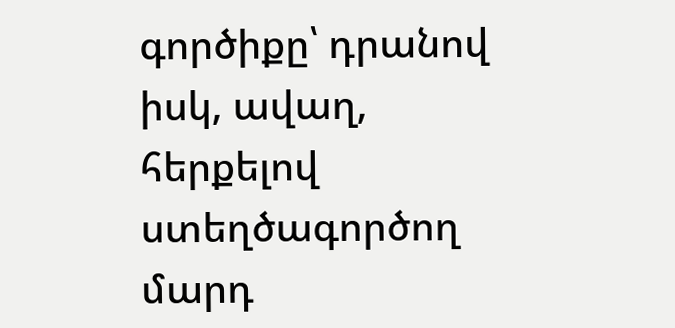գործիքը՝ դրանով իսկ, ավաղ, հերքելով ստեղծագործող մարդ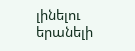լինելու երանելի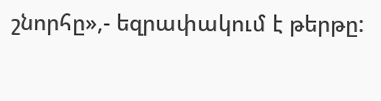շնորհը»,- եզրափակում է թերթը: